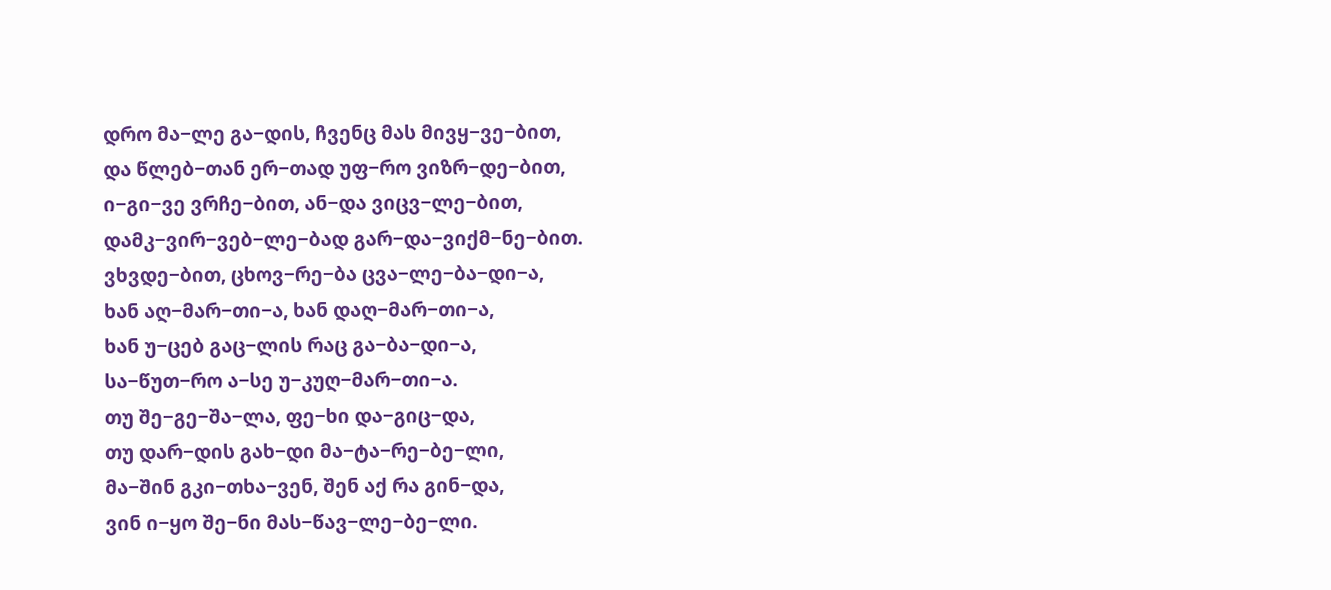დრო მა−ლე გა−დის, ჩვენც მას მივყ−ვე−ბით,
და წლებ−თან ერ−თად უფ−რო ვიზრ−დე−ბით,
ი−გი−ვე ვრჩე−ბით, ან−და ვიცვ−ლე−ბით,
დამკ−ვირ−ვებ−ლე−ბად გარ−და−ვიქმ−ნე−ბით.
ვხვდე−ბით, ცხოვ−რე−ბა ცვა−ლე−ბა−დი−ა,
ხან აღ−მარ−თი−ა, ხან დაღ−მარ−თი−ა,
ხან უ−ცებ გაც−ლის რაც გა−ბა−დი−ა,
სა−წუთ−რო ა−სე უ−კუღ−მარ−თი−ა.
თუ შე−გე−შა−ლა, ფე−ხი და−გიც−და,
თუ დარ−დის გახ−დი მა−ტა−რე−ბე−ლი,
მა−შინ გკი−თხა−ვენ, შენ აქ რა გინ−და,
ვინ ი−ყო შე−ნი მას−წავ−ლე−ბე−ლი.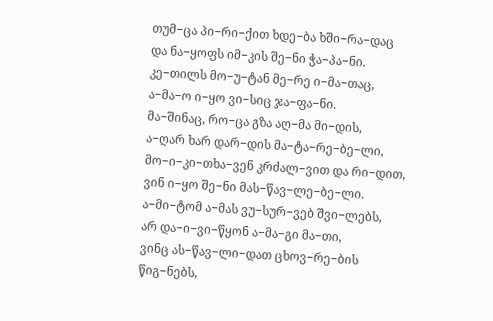თუმ−ცა პი−რი−ქით ხდე−ბა ხში−რა−დაც
და ნა−ყოფს იმ−კის შე−ნი ჭა−პა−ნი.
კე−თილს მო−უ−ტან მე−რე ი−მა−თაც,
ა−მა−ო ი−ყო ვი−სიც ჯა−ფა−ნი.
მა−შინაც, რო−ცა გზა აღ−მა მი−დის,
ა−ღარ ხარ დარ−დის მა−ტა−რე−ბე−ლი,
მო−ი−კი−თხა−ვენ კრძალ−ვით და რი−დით,
ვინ ი−ყო შე−ნი მას−წავ−ლე−ბე−ლი.
ა−მი−ტომ ა−მას ვუ−სურ−ვებ შვი−ლებს,
არ და−ი−ვი−წყონ ა−მა−გი მა−თი,
ვინც ას−წავ−ლი−დათ ცხოვ−რე−ბის წიგ−ნებს,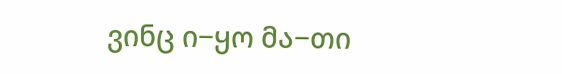ვინც ი−ყო მა−თი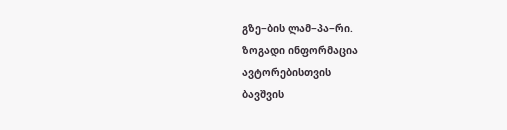გზე−ბის ლამ−პა−რი.
ზოგადი ინფორმაცია
ავტორებისთვის
ბავშვის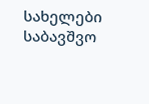სახელები
საბავშვო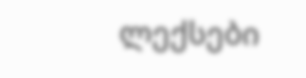ლექსები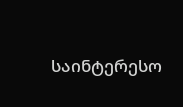საინტერესო